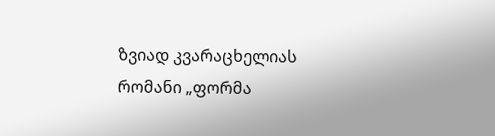ზვიად კვარაცხელიას რომანი „ფორმა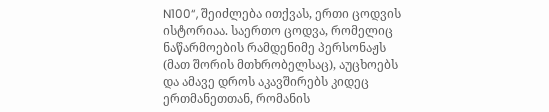N100“, შეიძლება ითქვას, ერთი ცოდვის ისტორიაა. საერთო ცოდვა, რომელიც ნაწარმოების რამდენიმე პერსონაჟს (მათ შორის მთხრობელსაც), აუცხოებს და ამავე დროს აკავშირებს კიდეც ერთმანეთთან, რომანის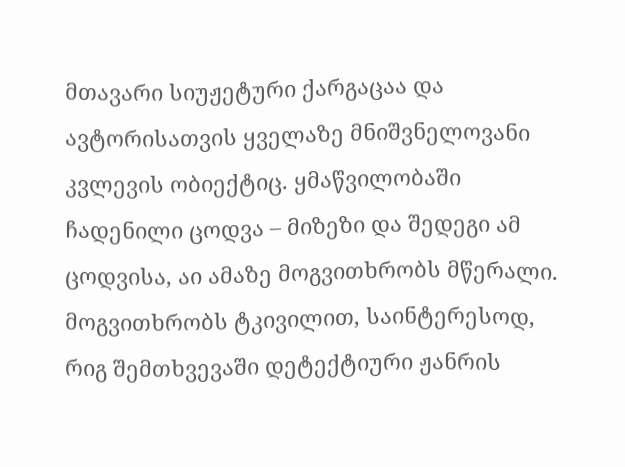მთავარი სიუჟეტური ქარგაცაა და ავტორისათვის ყველაზე მნიშვნელოვანი კვლევის ობიექტიც. ყმაწვილობაში ჩადენილი ცოდვა – მიზეზი და შედეგი ამ ცოდვისა, აი ამაზე მოგვითხრობს მწერალი. მოგვითხრობს ტკივილით, საინტერესოდ, რიგ შემთხვევაში დეტექტიური ჟანრის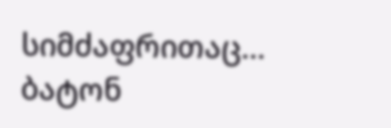სიმძაფრითაც...
ბატონ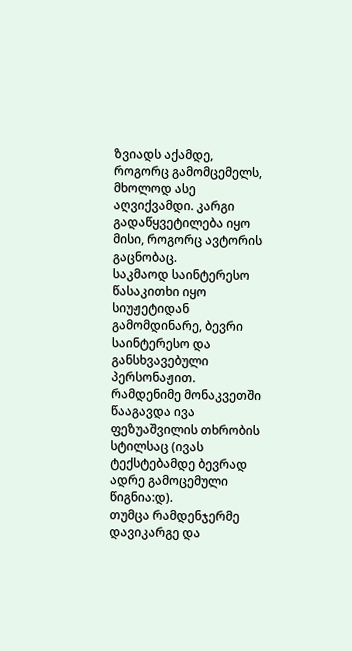ზვიადს აქამდე, როგორც გამომცემელს, მხოლოდ ასე აღვიქვამდი. კარგი გადაწყვეტილება იყო მისი, როგორც ავტორის გაცნობაც.
საკმაოდ საინტერესო წასაკითხი იყო სიუჟეტიდან გამომდინარე, ბევრი საინტერესო და განსხვავებული პერსონაჟით. რამდენიმე მონაკვეთში წააგავდა ივა ფეზუაშვილის თხრობის სტილსაც (ივას ტექსტებამდე ბევრად ადრე გამოცემული წიგნია:დ).
თუმცა რამდენჯერმე დავიკარგე და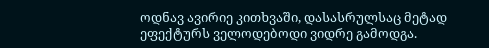ოდნავ ავირიე კითხვაში, დასასრულსაც მეტად ეფექტურს ველოდებოდი ვიდრე გამოდგა.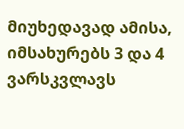მიუხედავად ამისა, იმსახურებს 3 და 4 ვარსკვლავს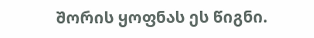შორის ყოფნას ეს წიგნი.